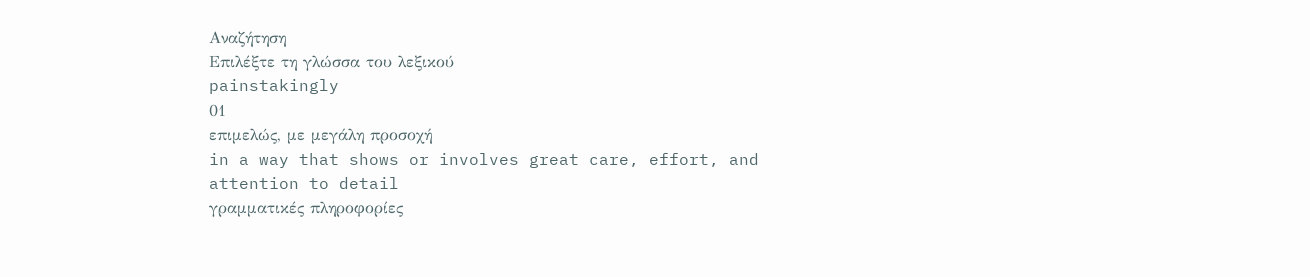Αναζήτηση
Επιλέξτε τη γλώσσα του λεξικού
painstakingly
01
επιμελώς, με μεγάλη προσοχή
in a way that shows or involves great care, effort, and attention to detail
γραμματικές πληροφορίες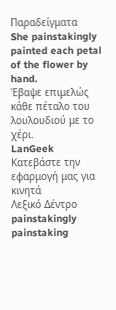Παραδείγματα
She painstakingly painted each petal of the flower by hand.
Έβαψε επιμελώς κάθε πέταλο του λουλουδιού με το χέρι.
LanGeek
Κατεβάστε την εφαρμογή μας για κινητά
Λεξικό Δέντρο
painstakingly
painstaking